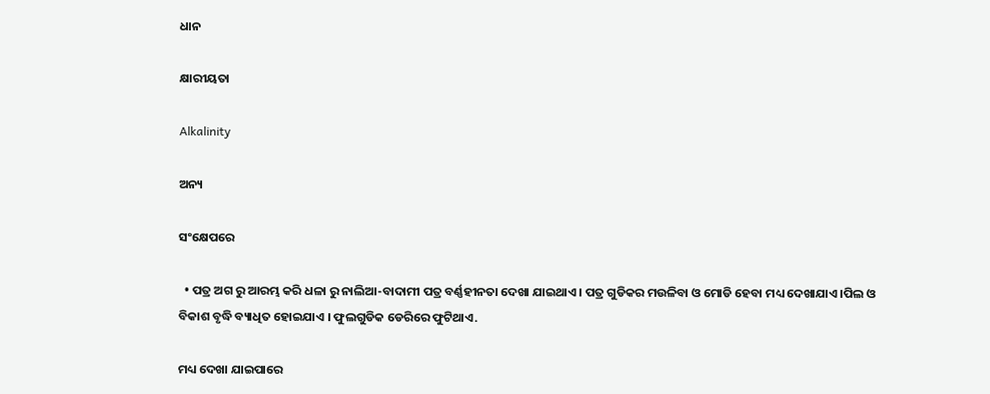ଧାନ

କ୍ଷାରୀୟତା

Alkalinity

ଅନ୍ୟ

ସଂକ୍ଷେପରେ

  • ପତ୍ର ଅଗ ରୁ ଆରମ୍ଭ କରି ଧଳା ରୁ ନାଲିଆ-ବାଦାମୀ ପତ୍ର ବର୍ଣ୍ଣହୀନତା ଦେଖା ଯାଇଥାଏ । ପତ୍ର ଗୁଡିକର ମଉଳିବା ଓ ମୋଡି ହେବା ମଧ୍ୟ ଦେଖାଯାଏ ।ପିଲ ଓ ବିକାଶ ବୃଦ୍ଧି ବ୍ୟାଧିତ ହୋଇଯାଏ । ଫୁଲଗୁଡିକ ଡେରିରେ ଫୁଟିଥାଏ.

ମଧ୍ୟ ଦେଖା ଯାଇପାରେ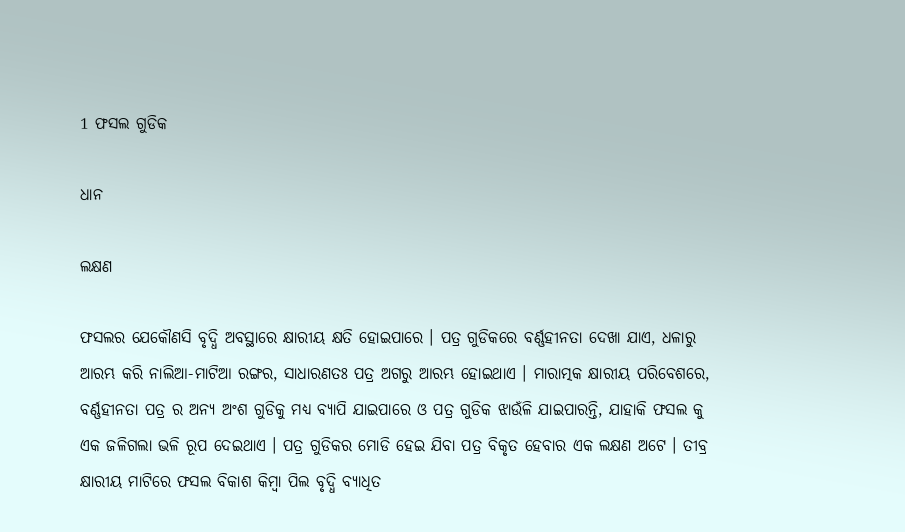1 ଫସଲ ଗୁଡିକ

ଧାନ

ଲକ୍ଷଣ

ଫସଲର ଯେକୌଣସି ବୃଦ୍ଧି ଅବସ୍ଥାରେ କ୍ଷାରୀୟ କ୍ଷତି ହୋଇପାରେ । ପତ୍ର ଗୁଡିକରେ ବର୍ଣ୍ଣହୀନତା ଦେଖା ଯାଏ, ଧଳାରୁ ଆରମ୍ଭ କରି ନାଲିଆ-ମାଟିଆ ରଙ୍ଗର, ସାଧାରଣତଃ ପତ୍ର ଅଗରୁ ଆରମ୍ଭ ହୋଇଥାଏ । ମାରାତ୍ମକ କ୍ଷାରୀୟ ପରିବେଶରେ, ବର୍ଣ୍ଣହୀନତା ପତ୍ର ର ଅନ୍ୟ ଅଂଶ ଗୁଡିକୁ ମଧ୍ୟ ବ୍ୟାପି ଯାଇପାରେ ଓ ପତ୍ର ଗୁଡିକ ଝାଉଁଳି ଯାଇପାରନ୍ତି, ଯାହାକି ଫସଲ କୁ ଏକ ଜଳିଗଲା ଭଳି ରୂପ ଦେଇଥାଏ । ପତ୍ର ଗୁଡିକର ମୋଡି ହେଇ ଯିବା ପତ୍ର ବିକୃତ ହେବାର ଏକ ଲକ୍ଷଣ ଅଟେ । ତୀବ୍ର କ୍ଷାରୀୟ ମାଟିରେ ଫସଲ ବିକାଶ କିମ୍ବା ପିଲ ବୃଦ୍ଧି ବ୍ୟାଧିତ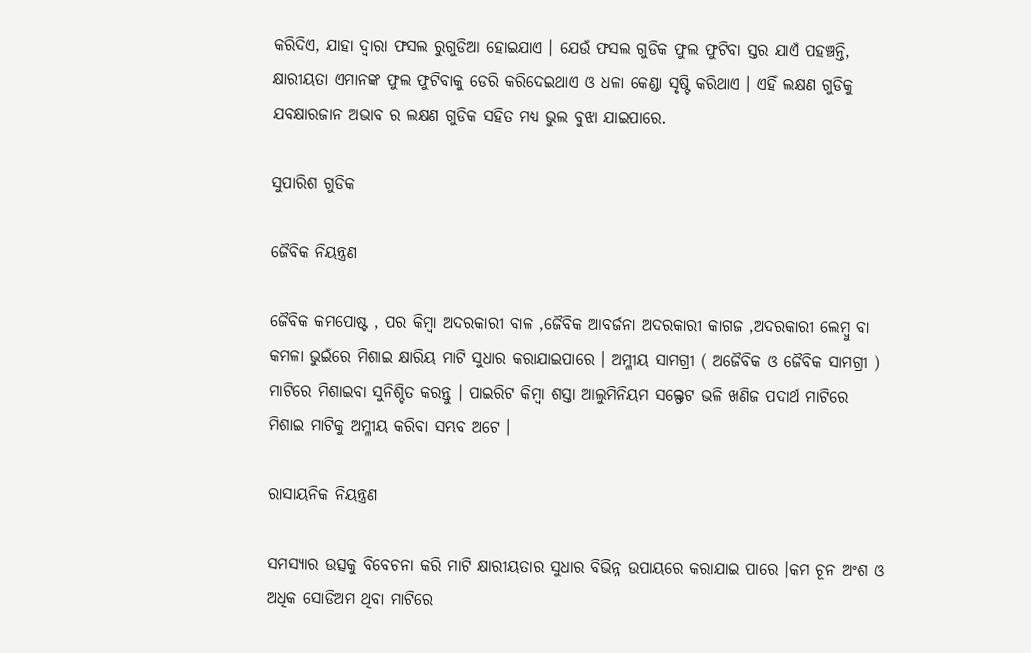କରିଦିଏ, ଯାହା ଦ୍ୱାରା ଫସଲ ରୁଗୁଡିଆ ହୋଇଯାଏ । ଯେଉଁ ଫସଲ ଗୁଡିକ ଫୁଲ ଫୁଟିବା ସ୍ତର ଯାଏଁ ପହଞ୍ଚନ୍ତି, କ୍ଷାରୀୟତା ଏମାନଙ୍କ ଫୁଲ ଫୁଟିବାକୁ ଡେରି କରିଦେଇଥାଏ ଓ ଧଳା କେଣ୍ଡା ସୃଷ୍ଟି କରିଥାଏ । ଏହିଁ ଲକ୍ଷଣ ଗୁଡିକୁ ଯବକ୍ଷାରଜାନ ଅଭାବ ର ଲକ୍ଷଣ ଗୁଡିକ ସହିତ ମଧ୍ୟ ଭୁଲ ବୁଝା ଯାଇପାରେ.

ସୁପାରିଶ ଗୁଡିକ

ଜୈବିକ ନିୟନ୍ତ୍ରଣ

ଜୈବିକ କମପୋଷ୍ଟ , ପର କିମ୍ବା ଅଦରକାରୀ ବାଳ ,ଜୈବିକ ଆବର୍ଜନା ଅଦରକାରୀ କାଗଜ ,ଅଦରକାରୀ ଲେମ୍ବୁ ବା କମଳା ଭୁଇଁରେ ମିଶାଇ କ୍ଷାରିୟ ମାଟି ସୁଧାର କରାଯାଇପାରେ । ଅମ୍ଳୀୟ ସାମଗ୍ରୀ ( ଅଜୈବିକ ଓ ଜୈବିକ ସାମଗ୍ରୀ ) ମାଟିରେ ମିଶାଇବା ସୁନିଶ୍ଚିତ କରନ୍ତୁ । ପାଇରିଟ କିମ୍ବା ଶସ୍ତା ଆଲୁମିନିୟମ ସଲ୍ଫେଟ ଭଳି ଖଣିଜ ପଦାର୍ଥ ମାଟିରେ ମିଶାଇ ମାଟିକୁ ଅମ୍ଳୀୟ କରିବା ସମ୍ଭବ ଅଟେ ।

ରାସାୟନିକ ନିୟନ୍ତ୍ରଣ

ସମସ୍ୟାର ଉତ୍ସକୁ ବିବେଚନା କରି ମାଟି କ୍ଷାରୀୟତାର ସୁଧାର ବିଭିନ୍ନ ଉପାୟରେ କରାଯାଇ ପାରେ ।କମ ଚୂନ ଅଂଶ ଓ ଅଧିକ ସୋଡିଅମ ଥିବା ମାଟିରେ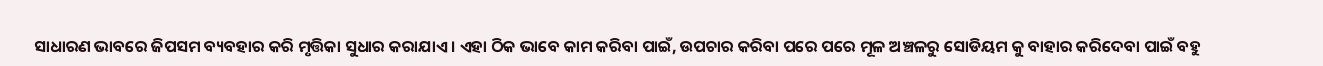ସାଧାରଣ ଭାବରେ ଜିପସମ ବ୍ୟବହାର କରି ମୃତ୍ତିକା ସୁଧାର କରାଯାଏ । ଏହା ଠିକ ଭାବେ କାମ କରିବା ପାଇଁ, ଉପଚାର କରିବା ପରେ ପରେ ମୂଳ ଅଞ୍ଚଳରୁ ସୋଡିୟମ କୁ ବାହାର କରିଦେବା ପାଇଁ ବହୁ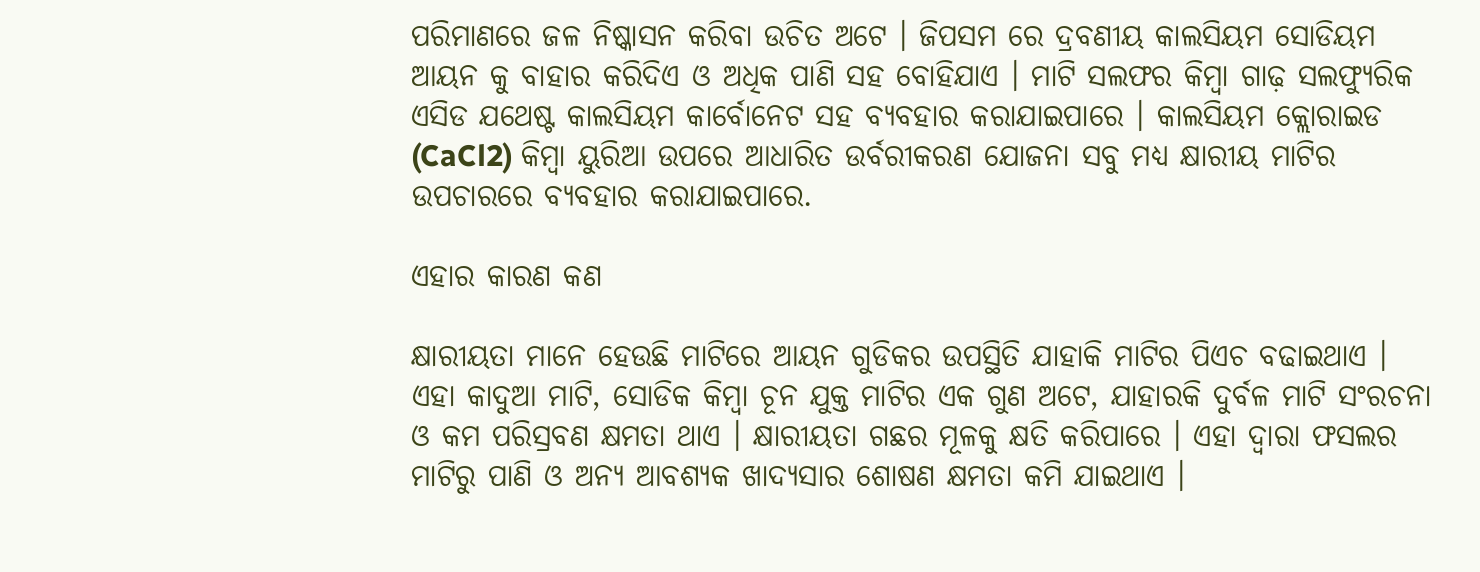ପରିମାଣରେ ଜଳ ନିଷ୍କାସନ କରିବା ଉଚିତ ଅଟେ । ଜିପସମ ରେ ଦ୍ରବଣୀୟ କାଲସିୟମ ସୋଡିୟମ ଆୟନ କୁ ବାହାର କରିଦିଏ ଓ ଅଧିକ ପାଣି ସହ ବୋହିଯାଏ । ମାଟି ସଲଫର କିମ୍ବା ଗାଢ଼ ସଲଫ୍ୟୁରିକ ଏସିଡ ଯଥେଷ୍ଟ କାଲସିୟମ କାର୍ବୋନେଟ ସହ ବ୍ୟବହାର କରାଯାଇପାରେ । କାଲସିୟମ କ୍ଲୋରାଇଡ (CaCl2) କିମ୍ବା ୟୁରିଆ ଉପରେ ଆଧାରିତ ଉର୍ବରୀକରଣ ଯୋଜନା ସବୁ ମଧ୍ୟ କ୍ଷାରୀୟ ମାଟିର ଉପଚାରରେ ବ୍ୟବହାର କରାଯାଇପାରେ.

ଏହାର କାରଣ କଣ

କ୍ଷାରୀୟତା ମାନେ ହେଉଛି ମାଟିରେ ଆୟନ ଗୁଡିକର ଉପସ୍ଥିତି ଯାହାକି ମାଟିର ପିଏଚ ବଢାଇଥାଏ । ଏହା କାଦୁଆ ମାଟି, ସୋଡିକ କିମ୍ବା ଚୂନ ଯୁକ୍ତ ମାଟିର ଏକ ଗୁଣ ଅଟେ, ଯାହାରକି ଦୁର୍ବଳ ମାଟି ସଂରଚନା ଓ କମ ପରିସ୍ରବଣ କ୍ଷମତା ଥାଏ । କ୍ଷାରୀୟତା ଗଛର ମୂଳକୁ କ୍ଷତି କରିପାରେ । ଏହା ଦ୍ୱାରା ଫସଲର ମାଟିରୁ ପାଣି ଓ ଅନ୍ୟ ଆବଶ୍ୟକ ଖାଦ୍ୟସାର ଶୋଷଣ କ୍ଷମତା କମି ଯାଇଥାଏ ।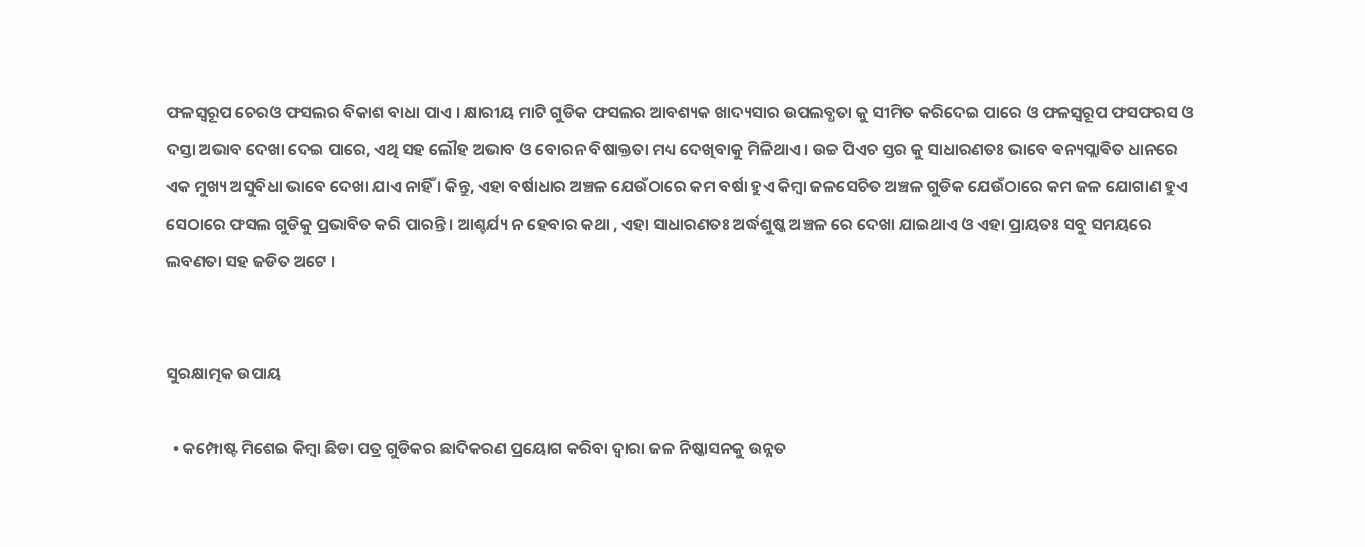ଫଳସ୍ୱରୂପ ଚେରଓ ଫସଲର ବିକାଶ ବାଧା ପାଏ । କ୍ଷାରୀୟ ମାଟି ଗୁଡିକ ଫସଲର ଆବଶ୍ୟକ ଖାଦ୍ୟସାର ଉପଲବ୍ଧତା କୁ ସୀମିତ କରିଦେଇ ପାରେ ଓ ଫଳସ୍ୱରୂପ ଫସଫରସ ଓ ଦସ୍ତା ଅଭାବ ଦେଖା ଦେଇ ପାରେ, ଏଥି ସହ ଲୌହ ଅଭାବ ଓ ବୋରନ ବିଷାକ୍ତତା ମଧ୍ୟ ଦେଖିବାକୁ ମିଳିଥାଏ । ଉଚ୍ଚ ପିଏଚ ସ୍ତର କୁ ସାଧାରଣତଃ ଭାବେ ଵନ୍ୟପ୍ଲାଵିତ ଧାନରେ ଏକ ମୁଖ୍ୟ ଅସୁବିଧା ଭାବେ ଦେଖା ଯାଏ ନାହିଁ । କିନ୍ତୁ, ଏହା ବର୍ଷାଧାର ଅଞ୍ଚଳ ଯେଉଁଠାରେ କମ ବର୍ଷା ହୁଏ କିମ୍ବା ଜଳସେଚିତ ଅଞ୍ଚଳ ଗୁଡିକ ଯେଉଁଠାରେ କମ ଜଳ ଯୋଗାଣ ହୁଏ ସେଠାରେ ଫସଲ ଗୁଡିକୁ ପ୍ରଭାବିତ କରି ପାରନ୍ତି । ଆଶ୍ଚର୍ଯ୍ୟ ନ ହେବାର କଥା , ଏହା ସାଧାରଣତଃ ଅର୍ଦ୍ଧଶୁଷ୍କ ଅଞ୍ଚଳ ରେ ଦେଖା ଯାଇଥାଏ ଓ ଏହା ପ୍ରାୟତଃ ସବୁ ସମୟରେ ଲବଣତା ସହ ଜଡିତ ଅଟେ ।


ସୁରକ୍ଷାତ୍ମକ ଉପାୟ

  • କମ୍ପୋଷ୍ଟ ମିଶେଇ କିମ୍ବା ଛିଡା ପତ୍ର ଗୁଡିକର ଛାଦିକରଣ ପ୍ରୟୋଗ କରିବା ଦ୍ୱାରା ଜଳ ନିଷ୍କାସନକୁ ଉନ୍ନତ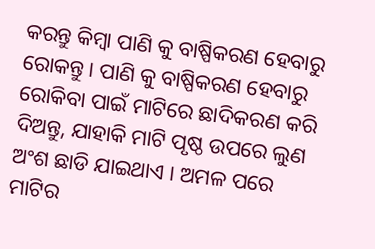କରନ୍ତୁ କିମ୍ବା ପାଣି କୁ ବାଷ୍ପିକରଣ ହେବାରୁ ରୋକନ୍ତୁ । ପାଣି କୁ ବାଷ୍ପିକରଣ ହେବାରୁ ରୋକିବା ପାଇଁ ମାଟିରେ ଛାଦିକରଣ କରି ଦିଅନ୍ତୁ, ଯାହାକି ମାଟି ପୃଷ୍ଠ ଉପରେ ଲୁଣ ଅଂଶ ଛାଡି ଯାଇଥାଏ । ଅମଳ ପରେ ମାଟିର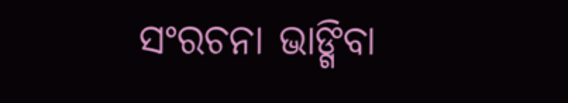ସଂରଚନା ଭାଙ୍ଗିବା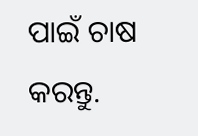ପାଇଁ ଚାଷ କରନ୍ତୁ.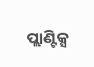ପ୍ଲାଣ୍ଟିକ୍ସ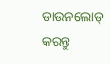ଡାଉନଲୋଡ୍ କରନ୍ତୁ